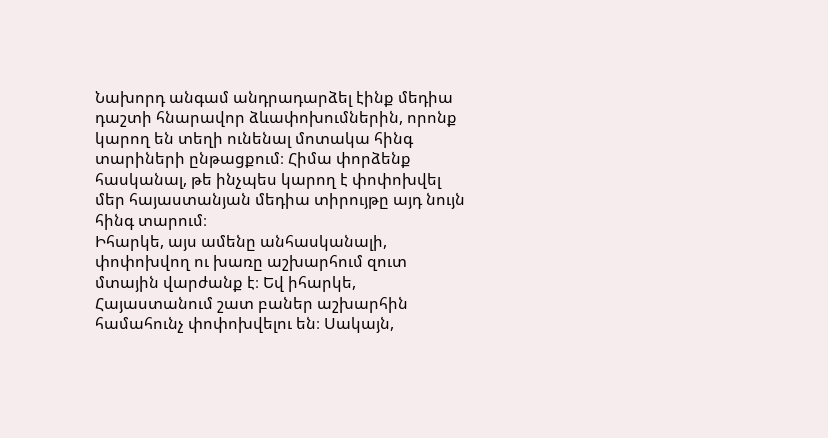Նախորդ անգամ անդրադարձել էինք մեդիա դաշտի հնարավոր ձևափոխումներին, որոնք կարող են տեղի ունենալ մոտակա հինգ տարիների ընթացքում։ Հիմա փորձենք հասկանալ, թե ինչպես կարող է փոփոխվել մեր հայաստանյան մեդիա տիրույթը այդ նույն հինգ տարում։
Իհարկե, այս ամենը անհասկանալի, փոփոխվող ու խառը աշխարհում զուտ մտային վարժանք է։ Եվ իհարկե, Հայաստանում շատ բաներ աշխարհին համահունչ փոփոխվելու են։ Սակայն,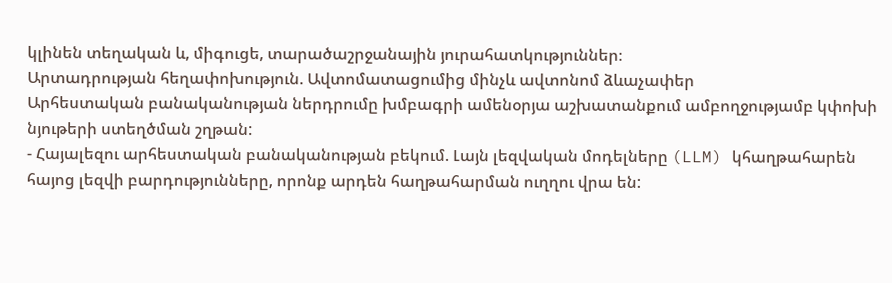կլինեն տեղական և, միգուցե, տարածաշրջանային յուրահատկություններ։
Արտադրության հեղափոխություն. Ավտոմատացումից մինչև ավտոնոմ ձևաչափեր
Արհեստական բանականության ներդրումը խմբագրի ամենօրյա աշխատանքում ամբողջությամբ կփոխի նյութերի ստեղծման շղթան:
- Հայալեզու արհեստական բանականության բեկում. Լայն լեզվական մոդելները (LLM) կհաղթահարեն հայոց լեզվի բարդությունները, որոնք արդեն հաղթահարման ուղղու վրա են: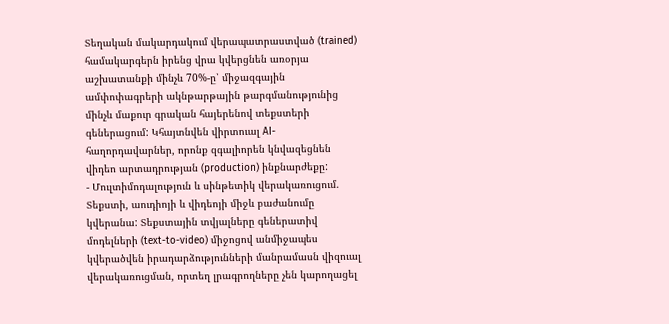Տեղական մակարդակում վերապատրաստված (trained) համակարգերն իրենց վրա կվերցնեն առօրյա աշխատանքի մինչև 70%-ը՝ միջազգային ամփոփագրերի ակնթարթային թարգմանությունից մինչև մաքուր գրական հայերենով տեքստերի գեներացում: Կհայտնվեն վիրտուալ AI-հաղորդավարներ, որոնք զգալիորեն կնվազեցնեն վիդեո արտադրության (production) ինքնարժեքը:
- Մուլտիմոդալություն և սինթետիկ վերակառուցում. Տեքստի, աուդիոյի և վիդեոյի միջև բաժանումը կվերանա: Տեքստային տվյալները գեներատիվ մոդելների (text-to-video) միջոցով անմիջապես կվերածվեն իրադարձությունների մանրամասն վիզուալ վերակառուցման, որտեղ լրագրողները չեն կարողացել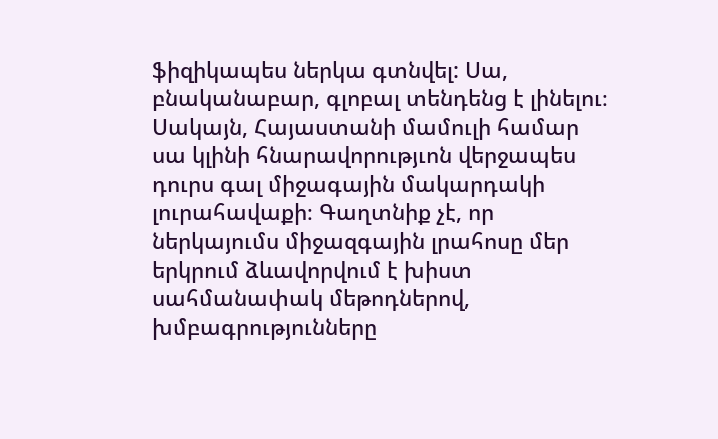ֆիզիկապես ներկա գտնվել: Սա, բնականաբար, գլոբալ տենդենց է լինելու։ Սակայն, Հայաստանի մամուլի համար սա կլինի հնարավորությւոն վերջապես դուրս գալ միջագային մակարդակի լուրահավաքի։ Գաղտնիք չէ, որ ներկայումս միջազգային լրահոսը մեր երկրում ձևավորվում է խիստ սահմանափակ մեթոդներով, խմբագրությունները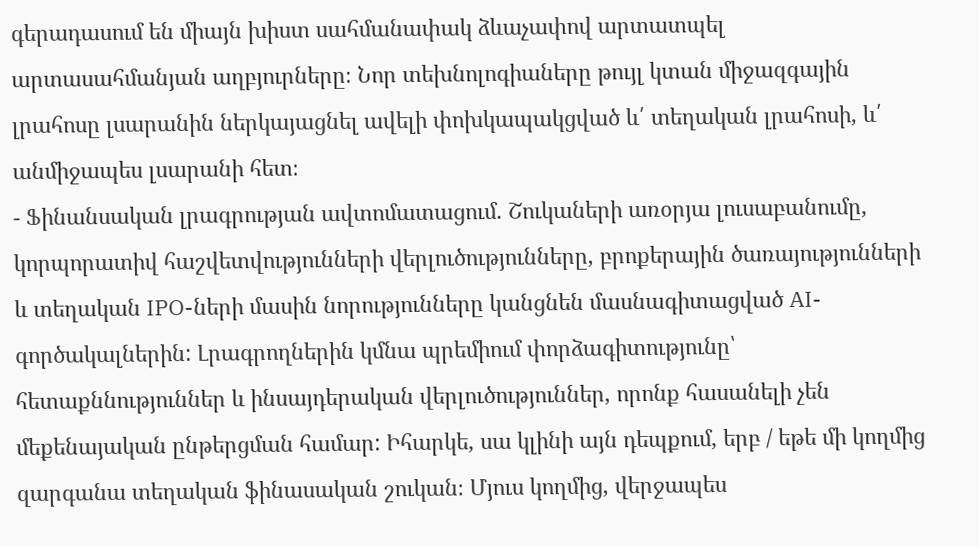գերադասում են միայն խիստ սահմանափակ ձևաչափով արտատպել արտասահմանյան աղբյուրները։ Նոր տեխնոլոգիաները թույլ կտան միջազգային լրահոսը լսարանին ներկայացնել ավելի փոխկապակցված և՛ տեղական լրահոսի, և՛ անմիջապես լսարանի հետ։
- Ֆինանսական լրագրության ավտոմատացում. Շուկաների առօրյա լուսաբանումը, կորպորատիվ հաշվետվությունների վերլուծությունները, բրոքերային ծառայությունների և տեղական IPO-ների մասին նորությունները կանցնեն մասնագիտացված AI-գործակալներին: Լրագրողներին կմնա պրեմիում փորձագիտությունը՝ հետաքննություններ և ինսայդերական վերլուծություններ, որոնք հասանելի չեն մեքենայական ընթերցման համար: Իհարկե, սա կլինի այն դեպքում, երբ / եթե մի կողմից զարգանա տեղական ֆինասական շուկան։ Մյուս կողմից, վերջապես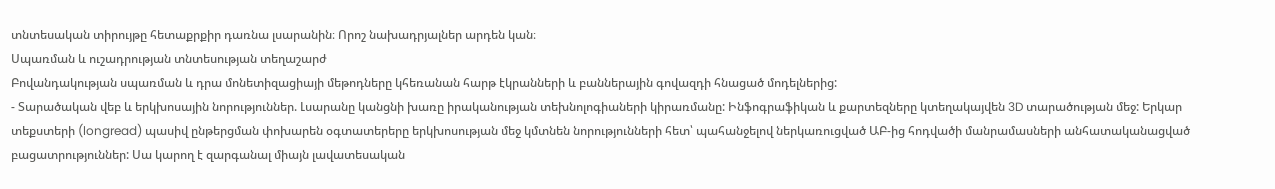տնտեսական տիրույթը հետաքրքիր դառնա լսարանին։ Որոշ նախադրյալներ արդեն կան։
Սպառման և ուշադրության տնտեսության տեղաշարժ
Բովանդակության սպառման և դրա մոնետիզացիայի մեթոդները կհեռանան հարթ էկրանների և բաններային գովազդի հնացած մոդելներից:
- Տարածական վեբ և երկխոսային նորություններ. Լսարանը կանցնի խառը իրականության տեխնոլոգիաների կիրառմանը: Ինֆոգրաֆիկան և քարտեզները կտեղակայվեն 3D տարածության մեջ: Երկար տեքստերի (longread) պասիվ ընթերցման փոխարեն օգտատերերը երկխոսության մեջ կմտնեն նորությունների հետ՝ պահանջելով ներկառուցված ԱԲ-ից հոդվածի մանրամասների անհատականացված բացատրություններ: Սա կարող է զարգանալ միայն լավատեսական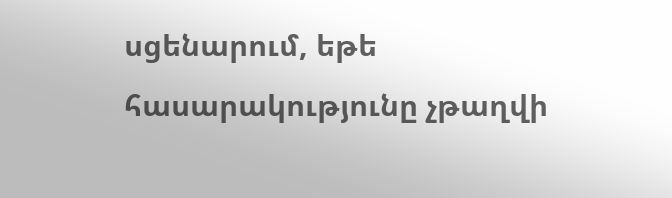սցենարում, եթե հասարակությունը չթաղվի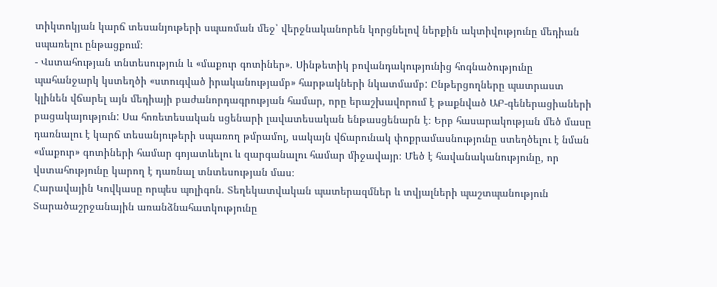տիկտոկյան կարճ տեսանյութերի սպառման մեջ՝ վերջնականորեն կորցնելով ներքին ակտիվությունը մեդիան սպառելու ընթացքում։
- Վստահության տնտեսություն և «մաքուր գոտիներ». Սինթետիկ բովանդակությունից հոգնածությունը պահանջարկ կստեղծի «ստուգված իրականությամբ» հարթակների նկատմամբ: Ընթերցողները պատրաստ կլինեն վճարել այն մեդիայի բաժանորդագրության համար, որը երաշխավորում է թաքնված ԱԲ-գեներացիաների բացակայություն: Սա հոռետեսական սցենարի լավատեսական ենթասցենարն է։ Երբ հասարակության մեծ մասը դառնալու է կարճ տեսանյութերի սպառող թմրամոլ, սակայն վճարունակ փոքրամասնությունը ստեղծելու է նման «մաքուր» գոտիների համար գոյատևելու և զարգանալու համար միջավայր։ Մեծ է հավանականությունը, որ վստահությունը կարող է դառնալ տնտեսության մաս։
Հարավային Կովկասը որպես պոլիգոն. Տեղեկատվական պատերազմներ և տվյալների պաշտպանություն
Տարածաշրջանային առանձնահատկությունը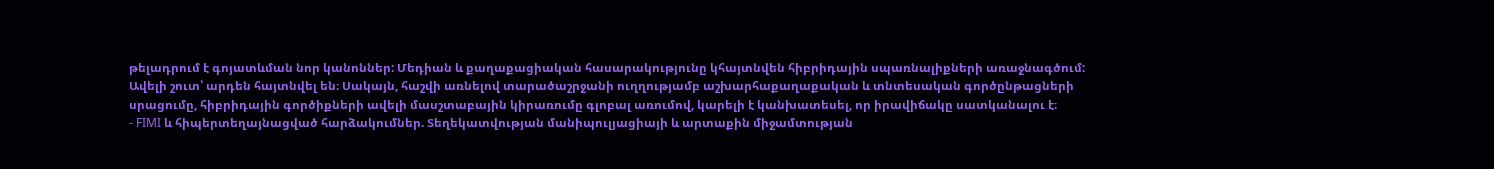թելադրում է գոյատևման նոր կանոններ: Մեդիան և քաղաքացիական հասարակությունը կհայտնվեն հիբրիդային սպառնալիքների առաջնագծում: Ավելի շուտ՝ արդեն հայտնվել են։ Սակայն, հաշվի առնելով տարածաշրջանի ուղղությամբ աշխարհաքաղաքական և տնտեսական գործընթացների սրացումը, հիբրիդային գործիքների ավելի մասշտաբային կիրառումը գլոբալ առումով, կարելի է կանխատեսել, որ իրավիճակը սատկանալու է։
- FIMI և հիպերտեղայնացված հարձակումներ. Տեղեկատվության մանիպուլյացիայի և արտաքին միջամտության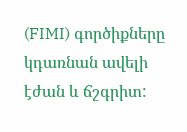(FIMI) գործիքները կդառնան ավելի էժան և ճշգրիտ: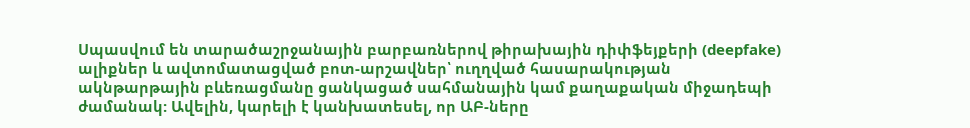Սպասվում են տարածաշրջանային բարբառներով թիրախային դիփֆեյքերի (deepfake) ալիքներ և ավտոմատացված բոտ-արշավներ՝ ուղղված հասարակության ակնթարթային բևեռացմանը ցանկացած սահմանային կամ քաղաքական միջադեպի ժամանակ: Ավելին, կարելի է կանխատեսել, որ ԱԲ-ները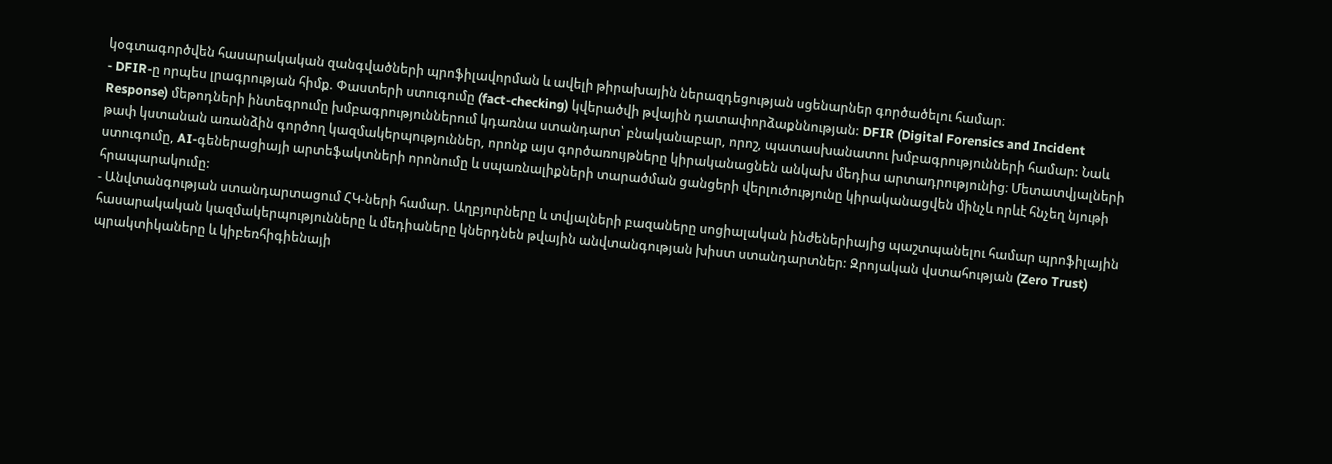կօգտագործվեն հասարակական զանգվածների պրոֆիլավորման և ավելի թիրախային ներազդեցության սցենարներ գործածելու համար։
- DFIR-ը որպես լրագրության հիմք. Փաստերի ստուգումը (fact-checking) կվերածվի թվային դատափորձաքննության: DFIR (Digital Forensics and Incident Response) մեթոդների ինտեգրումը խմբագրություններում կդառնա ստանդարտ՝ բնականաբար, որոշ, պատասխանատու խմբագրությունների համար: Նաև թափ կստանան առանձին գործող կազմակերպություններ, որոնք այս գործառույթները կիրականացնեն անկախ մեդիա արտադրությունից։ Մետատվյալների ստուգումը, AI-գեներացիայի արտեֆակտների որոնումը և սպառնալիքների տարածման ցանցերի վերլուծությունը կիրականացվեն մինչև որևէ հնչեղ նյութի հրապարակումը:
- Անվտանգության ստանդարտացում ՀԿ-ների համար. Աղբյուրները և տվյալների բազաները սոցիալական ինժեներիայից պաշտպանելու համար պրոֆիլային հասարակական կազմակերպությունները և մեդիաները կներդնեն թվային անվտանգության խիստ ստանդարտներ: Զրոյական վստահության (Zero Trust) պրակտիկաները և կիբեռհիգիենայի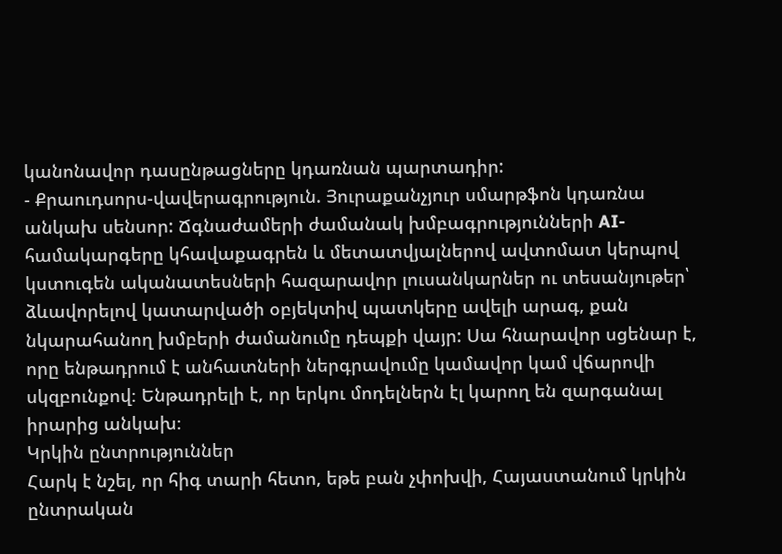կանոնավոր դասընթացները կդառնան պարտադիր:
- Քրաուդսորս-վավերագրություն. Յուրաքանչյուր սմարթֆոն կդառնա անկախ սենսոր: Ճգնաժամերի ժամանակ խմբագրությունների AI-համակարգերը կհավաքագրեն և մետատվյալներով ավտոմատ կերպով կստուգեն ականատեսների հազարավոր լուսանկարներ ու տեսանյութեր՝ ձևավորելով կատարվածի օբյեկտիվ պատկերը ավելի արագ, քան նկարահանող խմբերի ժամանումը դեպքի վայր: Սա հնարավոր սցենար է, որը ենթադրում է անհատների ներգրավումը կամավոր կամ վճարովի սկզբունքով։ Ենթադրելի է, որ երկու մոդելներն էլ կարող են զարգանալ իրարից անկախ։
Կրկին ընտրություններ
Հարկ է նշել, որ հիգ տարի հետո, եթե բան չփոխվի, Հայաստանում կրկին ընտրական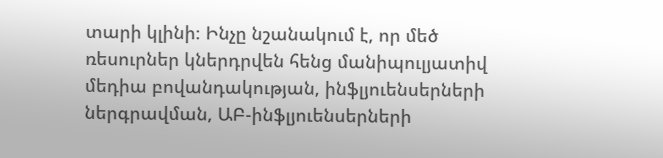տարի կլինի։ Ինչը նշանակում է, որ մեծ ռեսուրներ կներդրվեն հենց մանիպուլյատիվ մեդիա բովանդակության, ինֆլյուենսերների ներգրավման, ԱԲ-ինֆլյուենսերների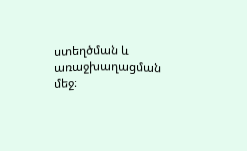ստեղծման և առաջխաղացման մեջ։